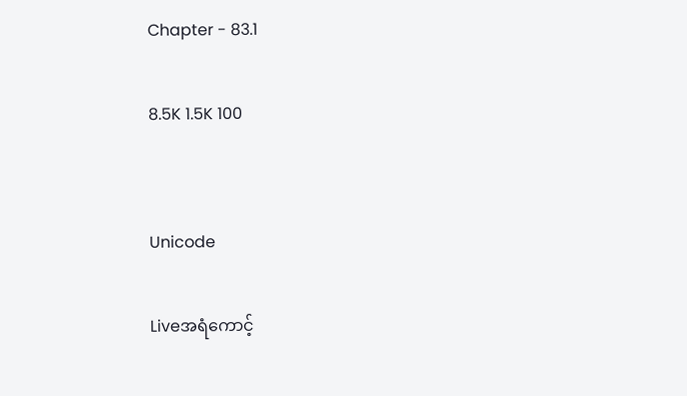Chapter - 83.1

8.5K 1.5K 100


Unicode

Liveအရံကောင့်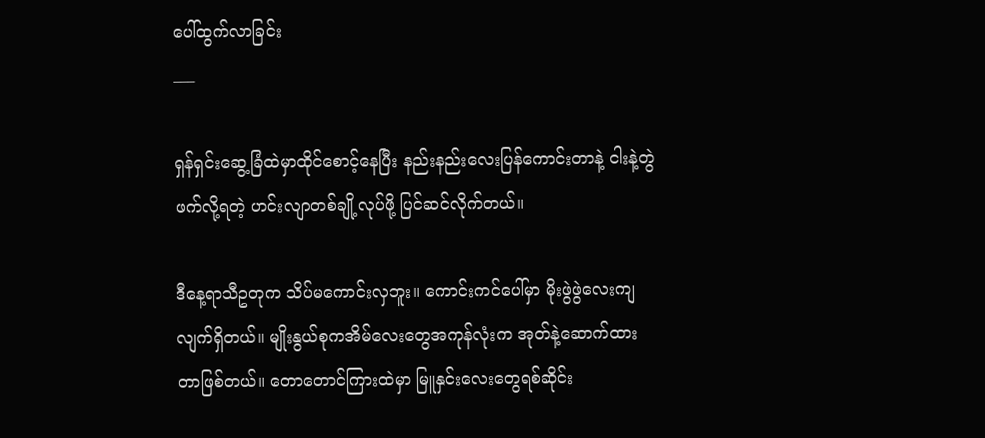ပေါ်ထွက်လာခြင်း
___

ရှန်ရှင်းဆွေ့ခြံထဲမှာထိုင်စောင့်နေပြီး နည်းနည်းလေးပြန်ကောင်းတာနဲ့ ငါးနဲ့တွဲဖက်လို့ရတဲ့ ဟင်းလျာတစ်ချို့လုပ်ဖို့ ပြင်ဆင်လိုက်တယ်။

ဒီနေ့ရာသီဥတုက သိပ်မကောင်းလှဘူး။ ကောင်းကင်ပေါ်မှာ မိုးဖွဲဖွဲလေးကျလျက်ရှိတယ်။ မျိုးနွယ်စုကအိမ်လေးတွေအကုန်လုံးက အုတ်နဲ့ဆောက်ထားတာဖြစ်တယ်။ တောတောင်ကြားထဲမှာ မြူနှင်းလေးတွေရစ်ဆိုင်း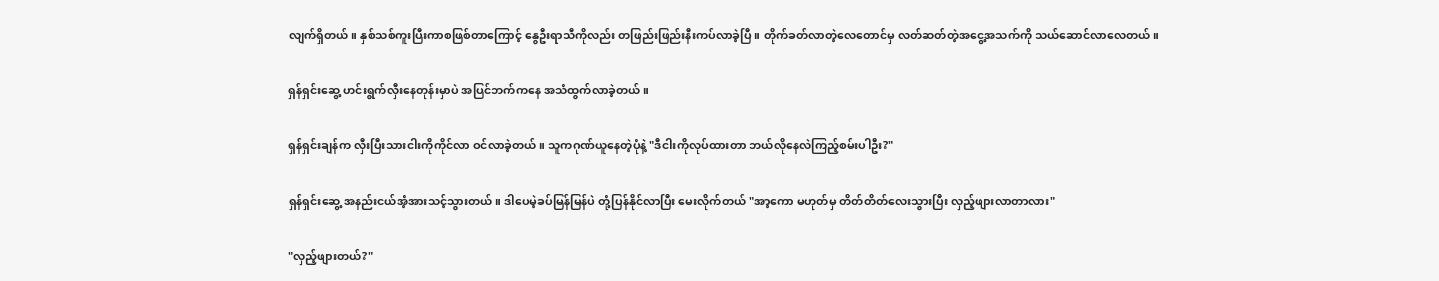လျက်ရှိတယ်။ နှစ်သစ်ကူးပြီးကာစဖြစ်တာကြောင့် နွေဦးရာသီကိုလည်း တဖြည်းဖြည်းနီးကပ်လာခဲ့ပြီ။ တိုက်ခတ်လာတဲ့လေတောင်မှ လတ်ဆတ်တဲ့အငွေ့အသက်ကို သယ်ဆောင်လာလေတယ်။

ရှန်ရှင်းဆွေ့ ဟင်းရွက်လှီးနေတုန်းမှာပဲ အပြင်ဘက်ကနေ အသံထွက်လာခဲ့တယ်။

ရှန်ရှင်းချန်က လှီးပြီးသားငါးကိုကိုင်လာ ဝင်လာခဲ့တယ်။ သူကဂုဏ်ယူနေတဲ့ပုံနဲ့ "ဒီငါးကိုလုပ်ထားတာ ဘယ်လိုနေလဲကြည့်စမ်းပါဦး?"

ရှန်ရှင်းဆွေ့ အနည်းငယ်အံ့အားသင့်သွားတယ်။ ဒါပေမဲ့ခပ်မြန်မြန်ပဲ တုံ့ပြန်နိုင်လာပြီး မေးလိုက်တယ် "အာ့ကော မဟုတ်မှ တိတ်တိတ်လေးသွားပြီး လှည့်ဖျားလာတာလား"

"လှည့်ဖျားတယ်?"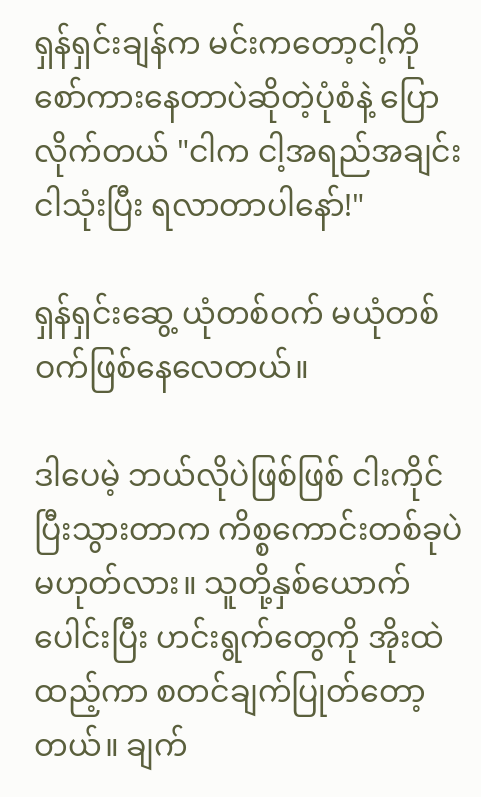ရှန်ရှင်းချန်က မင်းကတော့ငါ့ကို စော်ကားနေတာပဲဆိုတဲ့ပုံစံနဲ့ ပြောလိုက်တယ် "ငါက ငါ့အရည်အချင်းငါသုံးပြီး ရလာတာပါနော်!"

ရှန်ရှင်းဆွေ့ ယုံတစ်ဝက် မယုံတစ်ဝက်ဖြစ်နေလေတယ်။

ဒါပေမဲ့ ဘယ်လိုပဲဖြစ်ဖြစ် ငါးကိုင်ပြီးသွားတာက ကိစ္စကောင်းတစ်ခုပဲမဟုတ်လား။ သူတို့နှစ်ယောက်ပေါင်းပြီး ဟင်းရွက်တွေကို အိုးထဲထည့်ကာ စတင်ချက်ပြုတ်တော့တယ်။ ချက်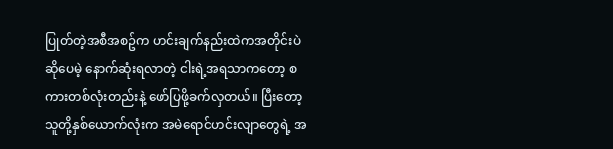ပြုတ်တဲ့အစီအစဥ်က ဟင်းချက်နည်းထဲကအတိုင်းပဲဆိုပေမဲ့ နောက်ဆုံးရလာတဲ့ ငါးရဲ့အရသာကတော့ စကားတစ်လုံးတည်းနဲ့ ဖော်ပြဖို့ခက်လှတယ်။ ပြီးတော့ သူတို့နှစ်ယောက်လုံးက အမဲရောင်ဟင်းလျာတွေရဲ့ အ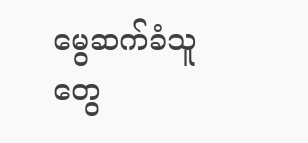မွေဆက်ခံသူတွေ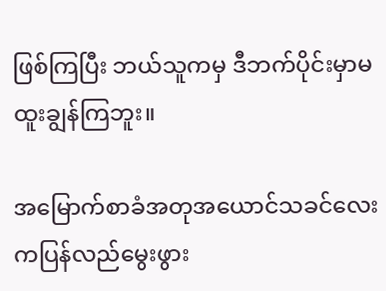ဖြစ်ကြပြီး ဘယ်သူကမှ ဒီဘက်ပိုင်းမှာမထူးချွန်ကြဘူး။

အမြောက်စာခံအတုအယောင်သခင်လေးကပြန်လည်မွေးဖွား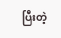ပြီးတဲ့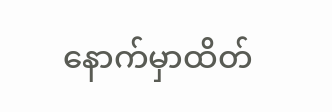နောက်မှာထိတ်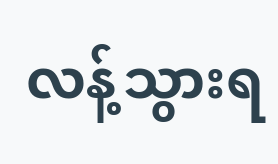လန့်သွားရ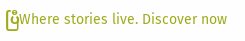ပြီWhere stories live. Discover now